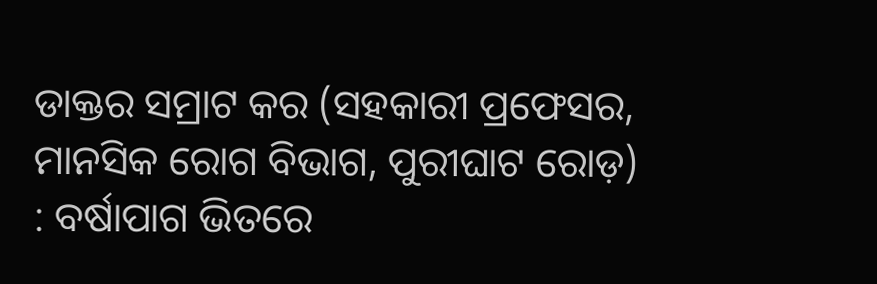ଡାକ୍ତର ସମ୍ରାଟ କର (ସହକାରୀ ପ୍ରଫେସର, ମାନସିକ ରୋଗ ବିଭାଗ, ପୁରୀଘାଟ ରୋଡ଼) : ବର୍ଷାପାଗ ଭିତରେ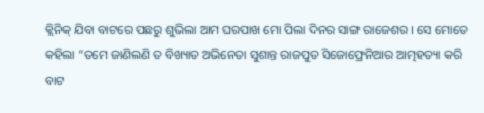କ୍ଲିନିକ୍ ଯିବା ବାଟରେ ପଛରୁ ଶୁଭିଲା ଆମ ଘରପାଖ ମୋ ପିଲା ଦିନର ସାଙ୍ଗ ରାଜେଶର । ସେ ମୋତେ କହିଲା “ତମେ ଜାଣିଲଣି ତ ବିଖ୍ୟାତ ଅଭିନେତା ସୁଶାନ୍ତ ରାଜପୁତ ସିଜୋଫ୍ରେନିଆର ଆତ୍ମହତ୍ୟା କରି ବାଟ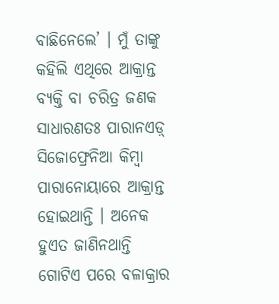ବାଛିନେଲେ’ । ମୁଁ ତାଙ୍କୁ କହିଲି ଏଥିରେ ଆକ୍ରାନ୍ତ ବ୍ୟକ୍ତି ବା ଚରିତ୍ର ଜଣକ ସାଧାରଣତଃ ପାରାନଏଡ଼୍ ସିଜୋଫ୍ରେନିଆ କିମ୍ବା ପାରାନୋୟାରେ ଆକ୍ରାନ୍ତ ହୋଇଥାନ୍ତି । ଅନେକ ହୁଏତ ଜାଣିନଥାନ୍ତି ଗୋଟିଏ ପରେ ବଳାକ୍ରାର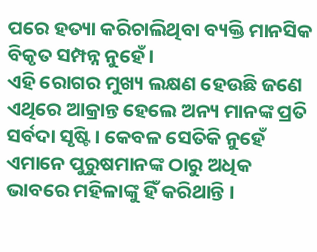ପରେ ହତ୍ୟା କରିଚାଲିଥିବା ବ୍ୟକ୍ତି ମାନସିକ ବିକୃତ ସମ୍ପନ୍ନ ନୁହେଁ ।
ଏହି ରୋଗର ମୁଖ୍ୟ ଲକ୍ଷଣ ହେଉଛି ଜଣେ ଏଥିରେ ଆକ୍ରାନ୍ତ ହେଲେ ଅନ୍ୟ ମାନଙ୍କ ପ୍ରତି ସର୍ବଦା ସୃଷ୍ଟି । କେବଳ ସେତିକି ନୁହେଁ ଏମାନେ ପୁରୁଷମାନଙ୍କ ଠାରୁ ଅଧିକ ଭାବରେ ମହିଳାଙ୍କୁ ହିଁ କରିଥାନ୍ତି ।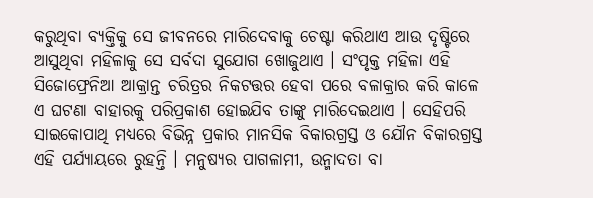କରୁଥିବା ବ୍ୟକ୍ତିକୁ ସେ ଜୀବନରେ ମାରିଦେବାକୁ ଚେଷ୍ଟା କରିଥାଏ ଆଉ ଦୃଷ୍ଟିରେ ଆସୁଥିବା ମହିଳାକୁ ସେ ସର୍ବଦା ସୁଯୋଗ ଖୋଜୁଥାଏ । ସଂପୃକ୍ତ ମହିଳା ଏହି ସିଜୋଫ୍ରେନିଆ ଆକ୍ରାନ୍ତ ଚରିତ୍ରର ନିକଟତ୍ତର ହେବା ପରେ ବଳାକ୍ରାର କରି କାଳେ ଏ ଘଟଣା ବାହାରକୁ ପରିପ୍ରକାଶ ହୋଇଯିବ ତାଙ୍କୁ ମାରିଦେଇଥାଏ । ସେହିପରି ସାଇକୋପାଥି ମଧ୍ୟରେ ବିଭିନ୍ନ ପ୍ରକାର ମାନସିକ ବିକାରଗ୍ରସ୍ତ ଓ ଯୌନ ବିକାରଗ୍ରସ୍ତ ଏହି ପର୍ଯ୍ୟାୟରେ ରୁହନ୍ତି । ମନୁଷ୍ୟର ପାଗଳାମୀ, ଉନ୍ମାଦତା ବା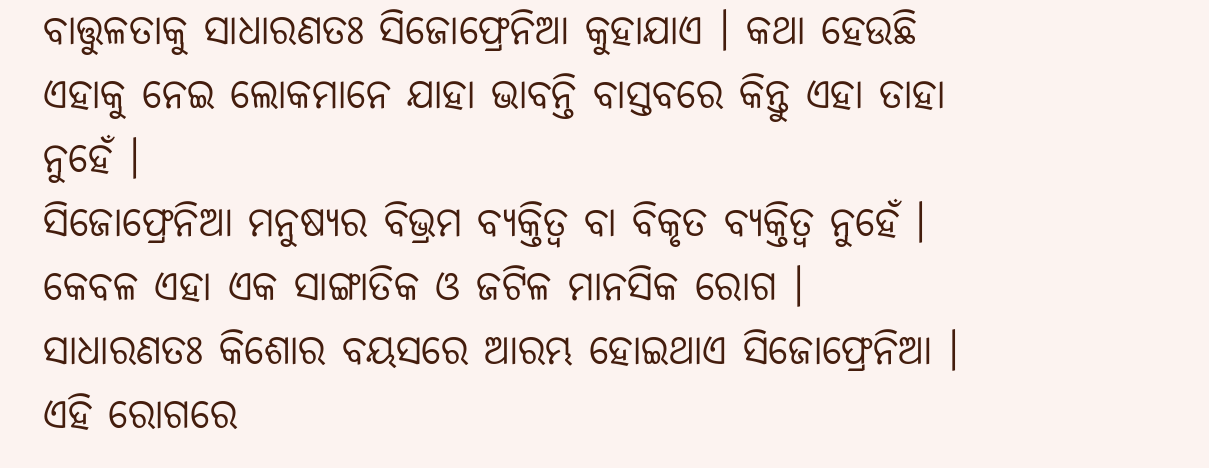ବାତ୍ତୁଳତାକୁ ସାଧାରଣତଃ ସିଜୋଫ୍ରେନିଆ କୁହାଯାଏ । କଥା ହେଉଛି ଏହାକୁ ନେଇ ଲୋକମାନେ ଯାହା ଭାବନ୍ତି ବାସ୍ତବରେ କିନ୍ତୁ ଏହା ତାହା ନୁହେଁ ।
ସିଜୋଫ୍ରେନିଆ ମନୁଷ୍ୟର ବିଭ୍ରମ ବ୍ୟକ୍ତିତ୍ୱ ବା ବିକୃତ ବ୍ୟକ୍ତିତ୍ୱ ନୁହେଁ । କେବଳ ଏହା ଏକ ସାଙ୍ଗାତିକ ଓ ଜଟିଳ ମାନସିକ ରୋଗ । ସାଧାରଣତଃ କିଶୋର ବୟସରେ ଆରମ୍ଭ ହୋଇଥାଏ ସିଜୋଫ୍ରେନିଆ । ଏହି ରୋଗରେ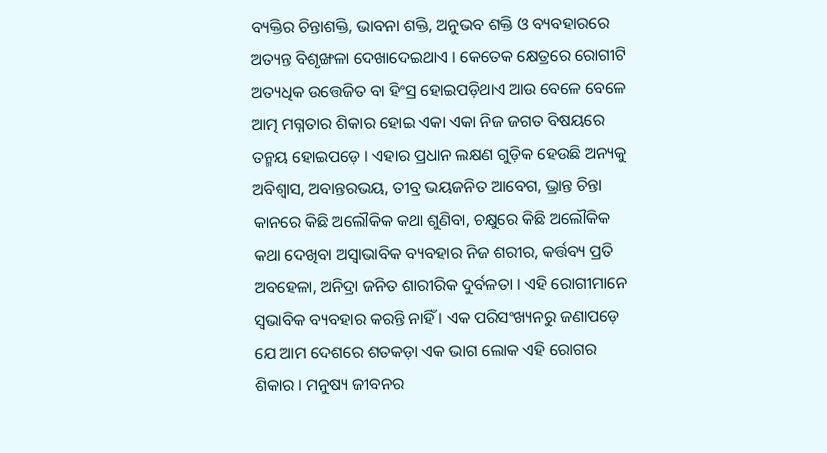ବ୍ୟକ୍ତିର ଚିନ୍ତାଶକ୍ତି, ଭାବନା ଶକ୍ତି, ଅନୁଭବ ଶକ୍ତି ଓ ବ୍ୟବହାରରେ ଅତ୍ୟନ୍ତ ବିଶୃଙ୍ଖଳା ଦେଖାଦେଇଥାଏ । କେତେକ କ୍ଷେତ୍ରରେ ରୋଗୀଟି ଅତ୍ୟଧିକ ଉତ୍ତେଜିତ ବା ହିଂସ୍ର ହୋଇପଡ଼ିଥାଏ ଆଉ ବେଳେ ବେଳେ ଆତ୍ମ ମଗ୍ନତାର ଶିକାର ହୋଇ ଏକା ଏକା ନିଜ ଜଗତ ବିଷୟରେ ତନ୍ମୟ ହୋଇପଡ଼େ । ଏହାର ପ୍ରଧାନ ଲକ୍ଷଣ ଗୁଡ଼ିକ ହେଉଛି ଅନ୍ୟକୁ ଅବିଶ୍ୱାସ, ଅବାନ୍ତରଭୟ, ତୀବ୍ର ଭୟଜନିତ ଆବେଗ, ଭ୍ରାନ୍ତ ଚିନ୍ତା କାନରେ କିଛି ଅଲୌକିକ କଥା ଶୁଣିବା, ଚକ୍ଷୁରେ କିଛି ଅଲୌକିକ କଥା ଦେଖିବା ଅସ୍ୱାଭାବିକ ବ୍ୟବହାର ନିଜ ଶରୀର, କର୍ତ୍ତବ୍ୟ ପ୍ରତି ଅବହେଳା, ଅନିଦ୍ରା ଜନିତ ଶାରୀରିକ ଦୁର୍ବଳତା । ଏହି ରୋଗୀମାନେ ସ୍ୱଭାବିକ ବ୍ୟବହାର କରନ୍ତି ନାହିଁ । ଏକ ପରିସଂଖ୍ୟନରୁ ଜଣାପଡ଼େ ଯେ ଆମ ଦେଶରେ ଶତକଡ଼ା ଏକ ଭାଗ ଲୋକ ଏହି ରୋଗର ଶିକାର । ମନୁଷ୍ୟ ଜୀବନର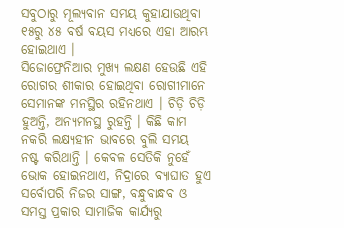ସବୁଠାରୁ ମୂଲ୍ୟବାନ ସମୟ କୁହାଯାଉଥିବା ୧୫ରୁ ୪୫ ବର୍ଷ ବୟସ ମଧ୍ୟରେ ଏହା ଆରମ୍ଭ ହୋଇଥାଏ ।
ସିଜୋଫ୍ରେନିଆର ମୁଖ୍ୟ ଲକ୍ଷଣ ହେଉଛି ଏହି ରୋଗର ଶୀକାର ହୋଇଥିବା ରୋଗୀମାନେ ସେମାନଙ୍କ ମନସ୍ଥିର ରହିନଥାଏ । ଚିଡ଼ି ଚିଡ଼ି ହୁଅନ୍ତି, ଅନ୍ୟମନସ୍ଥ ରୁହନ୍ତି । କିଛି କାମ ନକରି ଲକ୍ଷ୍ୟହୀନ ଭାବରେ ବୁଲି ସମୟ ନଷ୍ଟ କରିଥାନ୍ତି । କେବଳ ସେତିକି ନୁହେଁ ଭୋକ ହୋଇନଥାଏ, ନିଦ୍ରାରେ ବ୍ୟାଘାତ ହୁଏ ସର୍ବୋପରି ନିଜର ସାଙ୍ଗ, ବନ୍ଧୁବାନ୍ଧବ ଓ ସମସ୍ତ ପ୍ରକାର ସାମାଜିକ କାର୍ଯ୍ୟରୁ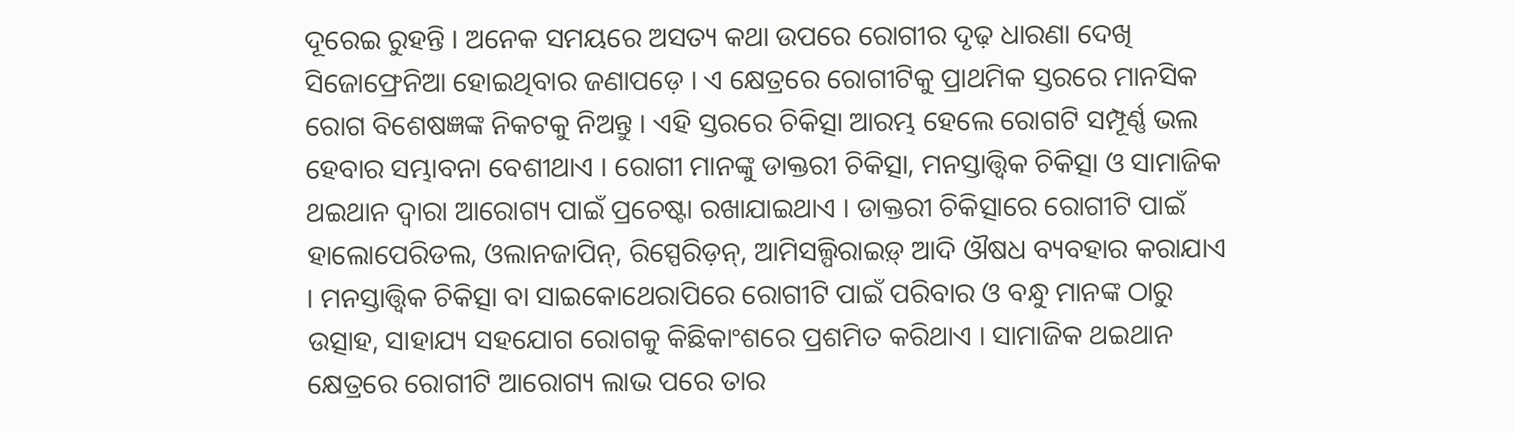ଦୂରେଇ ରୁହନ୍ତି । ଅନେକ ସମୟରେ ଅସତ୍ୟ କଥା ଉପରେ ରୋଗୀର ଦୃଢ଼ ଧାରଣା ଦେଖି ସିଜୋଫ୍ରେନିଆ ହୋଇଥିବାର ଜଣାପଡ଼େ । ଏ କ୍ଷେତ୍ରରେ ରୋଗୀଟିକୁ ପ୍ରାଥମିକ ସ୍ତରରେ ମାନସିକ ରୋଗ ବିଶେଷଜ୍ଞଙ୍କ ନିକଟକୁ ନିଅନ୍ତୁ । ଏହି ସ୍ତରରେ ଚିକିତ୍ସା ଆରମ୍ଭ ହେଲେ ରୋଗଟି ସମ୍ପୂର୍ଣ୍ଣ ଭଲ ହେବାର ସମ୍ଭାବନା ବେଶୀଥାଏ । ରୋଗୀ ମାନଙ୍କୁ ଡାକ୍ତରୀ ଚିକିତ୍ସା, ମନସ୍ତାତ୍ତ୍ୱିକ ଚିକିତ୍ସା ଓ ସାମାଜିକ ଥଇଥାନ ଦ୍ୱାରା ଆରୋଗ୍ୟ ପାଇଁ ପ୍ରଚେଷ୍ଟା ରଖାଯାଇଥାଏ । ଡାକ୍ତରୀ ଚିକିତ୍ସାରେ ରୋଗୀଟି ପାଇଁ ହାଲୋପେରିଡଲ, ଓଲାନଜାପିନ୍, ରିସ୍ପେରିଡ଼ନ୍, ଆମିସଲ୍ପିରାଇଡ଼୍ ଆଦି ଔଷଧ ବ୍ୟବହାର କରାଯାଏ । ମନସ୍ତାତ୍ତ୍ୱିକ ଚିକିତ୍ସା ବା ସାଇକୋଥେରାପିରେ ରୋଗୀଟି ପାଇଁ ପରିବାର ଓ ବନ୍ଧୁ ମାନଙ୍କ ଠାରୁ ଉତ୍ସାହ, ସାହାଯ୍ୟ ସହଯୋଗ ରୋଗକୁ କିଛିକାଂଶରେ ପ୍ରଶମିତ କରିଥାଏ । ସାମାଜିକ ଥଇଥାନ କ୍ଷେତ୍ରରେ ରୋଗୀଟି ଆରୋଗ୍ୟ ଲାଭ ପରେ ତାର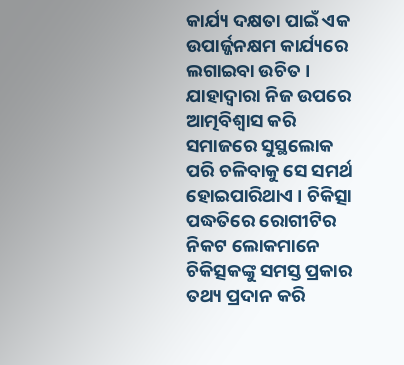କାର୍ଯ୍ୟ ଦକ୍ଷତା ପାଇଁ ଏକ ଉପାର୍ଜ୍ଜନକ୍ଷମ କାର୍ଯ୍ୟରେ ଲଗାଇବା ଉଚିତ ।
ଯାହାଦ୍ୱାରା ନିଜ ଉପରେ ଆତ୍ମବିଶ୍ୱାସ କରି ସମାଜରେ ସୁସ୍ଥଲୋକ ପରି ଚଳିବାକୁ ସେ ସମର୍ଥ ହୋଇପାରିଥାଏ । ଚିକିତ୍ସା ପଦ୍ଧତିରେ ରୋଗୀଟିର ନିକଟ ଲୋକମାନେ ଚିକିତ୍ସକଙ୍କୁ ସମସ୍ତ ପ୍ରକାର ତଥ୍ୟ ପ୍ରଦାନ କରି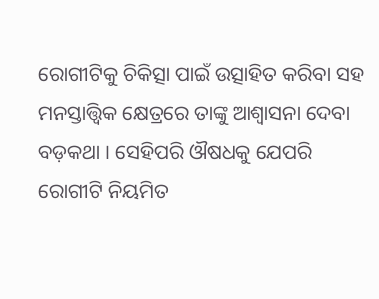ରୋଗୀଟିକୁ ଚିକିତ୍ସା ପାଇଁ ଉତ୍ସାହିତ କରିବା ସହ ମନସ୍ତାତ୍ତ୍ୱିକ କ୍ଷେତ୍ରରେ ତାଙ୍କୁ ଆଶ୍ୱାସନା ଦେବା ବଡ଼କଥା । ସେହିପରି ଔଷଧକୁ ଯେପରି ରୋଗୀଟି ନିୟମିତ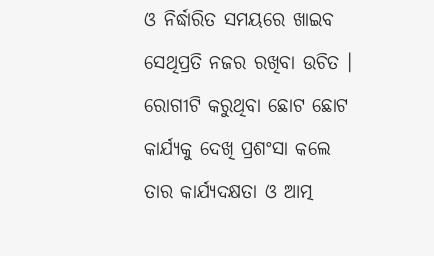ଓ ନିର୍ଦ୍ଧାରିତ ସମୟରେ ଖାଇବ ସେଥିପ୍ରତି ନଜର ରଖିବା ଉଚିତ । ରୋଗୀଟି କରୁଥିବା ଛୋଟ ଛୋଟ କାର୍ଯ୍ୟକୁ ଦେଖି ପ୍ରଶଂସା କଲେ ତାର କାର୍ଯ୍ୟଦକ୍ଷତା ଓ ଆତ୍ମ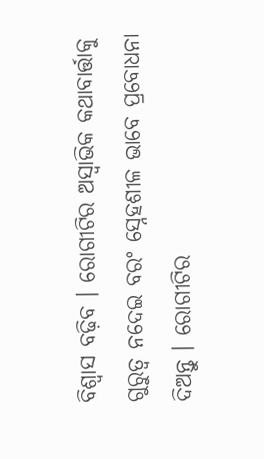ବିଶ୍ୱାସ ବଢ଼ିବ । ରୋଗୀଟିର ଅସ୍ୱାଭିକ କଥାବାର୍ତ୍ତାକୁ ଗୁରୁତ୍ୱ ନଦେଇ ବରଂ ସ୍ନେହଶୀଳ ଭାବେ ପ୍ରବୋଧନା ଦିଅନ୍ତୁ । ରୋଗୀଟିର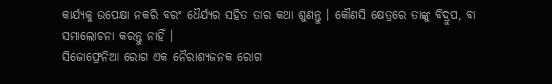କାର୍ଯ୍ୟକୁ ଉପେକ୍ଷା ନକରି ବରଂ ଧୈର୍ଯ୍ୟର ସହିତ ତାର କଥା ଶୁଣନ୍ତୁ । କୌଣସି କ୍ଷେତ୍ରରେ ତାଙ୍କୁ ବିଦ୍ରୁପ, ବା ସମାଲୋଚନା କରନ୍ତୁ ନାହିଁ ।
ସିଜୋଫ୍ରେନିଆ ରୋଗ ଏକ ନୈରାଶ୍ୟଜନକ ରୋଗ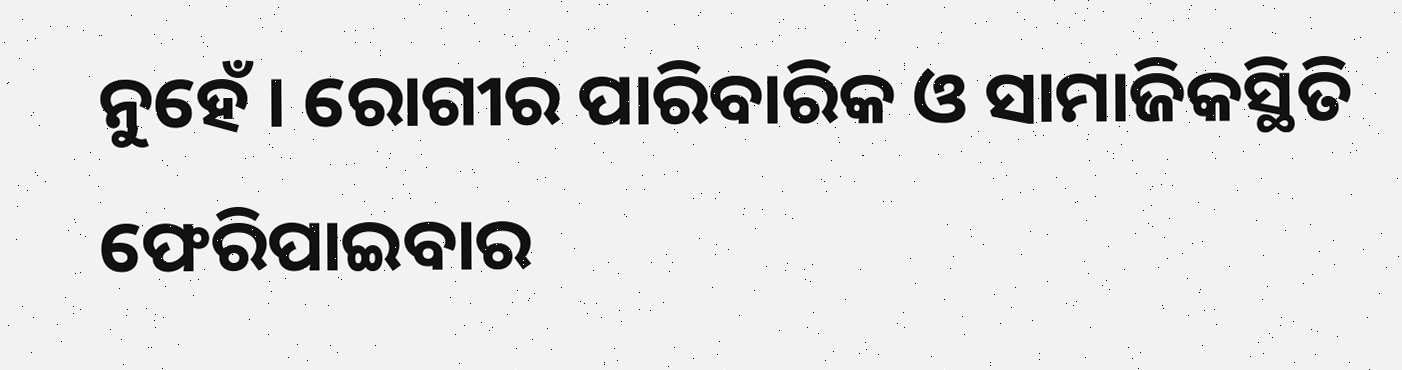ନୁହେଁ । ରୋଗୀର ପାରିବାରିକ ଓ ସାମାଜିକସ୍ଥିତି ଫେରିପାଇବାର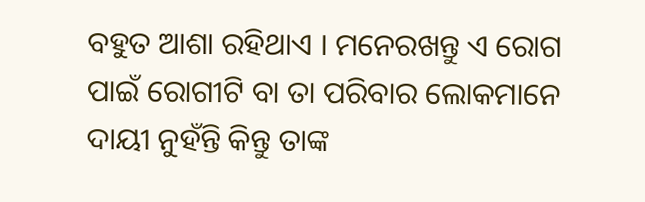ବହୁତ ଆଶା ରହିଥାଏ । ମନେରଖନ୍ତୁ ଏ ରୋଗ ପାଇଁ ରୋଗୀଟି ବା ତା ପରିବାର ଲୋକମାନେ ଦାୟୀ ନୁହଁନ୍ତି କିନ୍ତୁ ତାଙ୍କ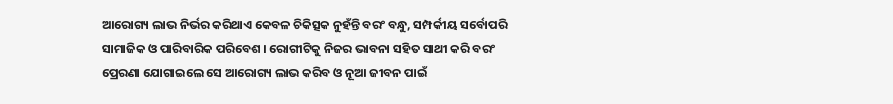ଆରୋଗ୍ୟ ଲାଭ ନିର୍ଭର କରିଥାଏ କେବଳ ଚିକିତ୍ସକ ନୁହଁନ୍ତି ବରଂ ବନ୍ଧୁ, ସମ୍ପର୍କୀୟ ସର୍ବୋପରି ସାମାଜିକ ଓ ପାରିବାରିକ ପରିବେଶ । ରୋଗୀଟିକୁ ନିଜର ଭାବନା ସହିତ ସାଥୀ କରି ବରଂ ପ୍ରେରଣା ଯୋଗାଇଲେ ସେ ଆରୋଗ୍ୟ ଲାଭ କରିବ ଓ ନୂଆ ଜୀବନ ପାଇଁ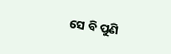ସେ ବି ପୁଣି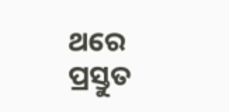ଥରେ ପ୍ରସ୍ତୁତ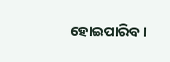ହୋଇପାରିବ ।